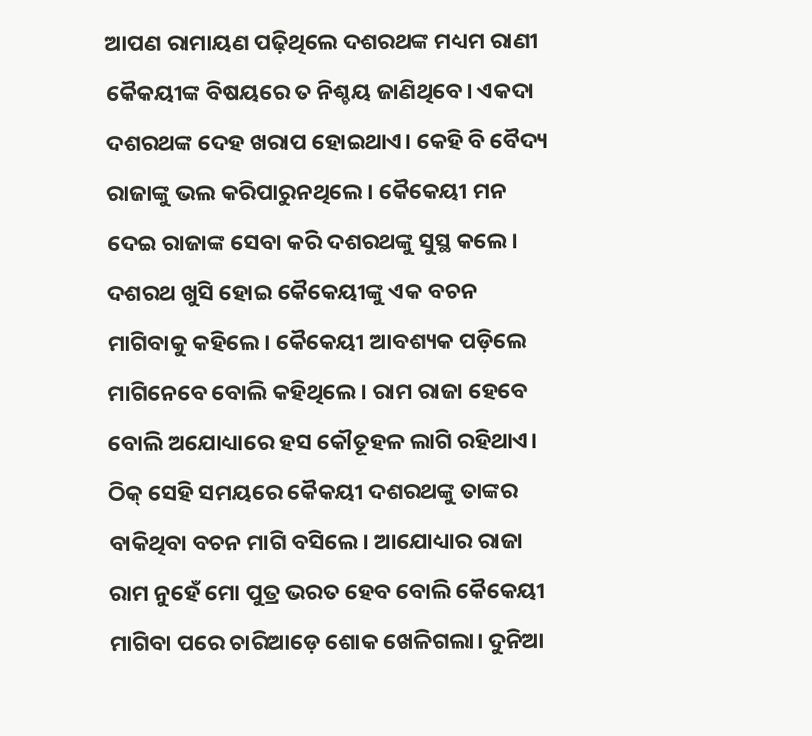ଆପଣ ରାମାୟଣ ପଢ଼ିଥିଲେ ଦଶରଥଙ୍କ ମଧ୍ୟମ ରାଣୀ କୈକୟୀଙ୍କ ବିଷୟରେ ତ ନିଶ୍ଚୟ ଜାଣିଥିବେ। ଏକଦା ଦଶରଥଙ୍କ ଦେହ ଖରାପ ହୋଇଥାଏ। କେହି ବି ବୈଦ୍ୟ ରାଜାଙ୍କୁ ଭଲ କରିପାରୁନଥିଲେ। କୈକେୟୀ ମନ ଦେଇ ରାଜାଙ୍କ ସେବା କରି ଦଶରଥଙ୍କୁ ସୁସ୍ଥ କଲେ। ଦଶରଥ ଖୁସି ହୋଇ କୈକେୟୀଙ୍କୁ ଏକ ବଚନ ମାଗିବାକୁ କହିଲେ। କୈକେୟୀ ଆବଶ୍ୟକ ପଡ଼ିଲେ ମାଗିନେବେ ବୋଲି କହିଥିଲେ। ରାମ ରାଜା ହେବେ ବୋଲି ଅଯୋଧ୍ୟାରେ ହସ କୌତୂହଳ ଲାଗି ରହିଥାଏ। ଠିକ୍‌ ସେହି ସମୟରେ କୈକୟୀ ଦଶରଥଙ୍କୁ ତାଙ୍କର ବାକିଥିବା ବଚନ ମାଗି ବସିଲେ। ଆଯୋଧ୍ୟାର ରାଜା ରାମ ନୁହେଁ ମୋ ପୁତ୍ର ଭରତ ହେବ ବୋଲି କୈକେୟୀ ମାଗିବା ପରେ ଚାରିଆଡ଼େ ଶୋକ ଖେଳିଗଲା। ଦୁନିଆ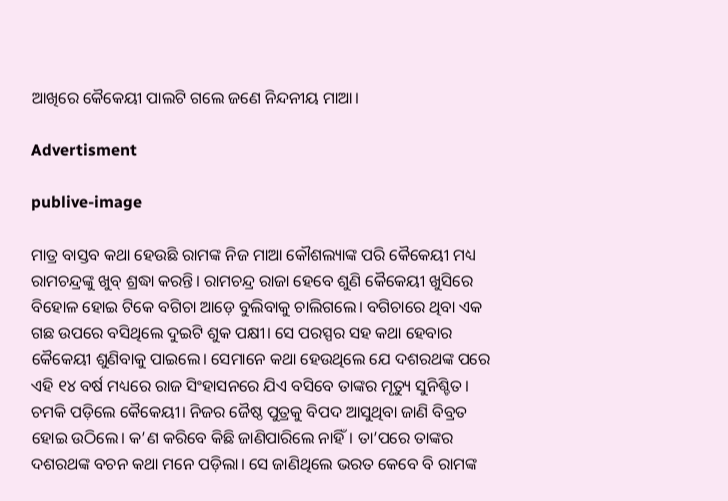ଆଖିରେ କୈକେୟୀ ପାଲଟି ଗଲେ ଜଣେ ନିନ୍ଦନୀୟ ମାଆ।

Advertisment

publive-image

ମାତ୍ର ବାସ୍ତବ କଥା ହେଉଛି ରାମଙ୍କ ନିଜ ମାଆ କୌଶଲ୍ୟାଙ୍କ ପରି କୈକେୟୀ ମଧ୍ୟ ରାମଚନ୍ଦ୍ରଙ୍କୁ ଖୁବ୍‌ ଶ୍ରଦ୍ଧା କରନ୍ତି। ରାମଚନ୍ଦ୍ର ରାଜା ହେବେ ଶୁଣି କୈକେୟୀ ଖୁସିରେ ବିହୋଳ ହୋଇ ଟିକେ ବଗିଚା ଆଡ଼େ ବୁଲିବାକୁ ଚାଲିଗଲେ। ବଗିଚାରେ ଥିବା ଏକ ଗଛ ଉପରେ ବସିଥିଲେ ଦୁଇଟି ଶୁକ ପକ୍ଷୀ। ସେ ପରସ୍ପର ସହ କଥା ହେବାର କୈକେୟୀ ଶୁଣିବାକୁ ପାଇଲେ। ସେମାନେ କଥା ହେଉଥିଲେ ଯେ ଦଶରଥଙ୍କ ପରେ ଏହି ୧୪ ବର୍ଷ ମଧ୍ୟରେ ରାଜ ସିଂହାସନରେ ଯିଏ ବସିବେ ତାଙ୍କର ମୃତ୍ୟୁ ସୁନିଶ୍ଚିତ। ଚମକି ପଡ଼ିଲେ କୈକେୟୀ। ନିଜର ଜୈଷ୍ଠ ପୁତ୍ରକୁ ବିପଦ ଆସୁଥିବା ଜାଣି ବିବ୍ରତ ହୋଇ ଉଠିଲେ। କ’ଣ କରିବେ କିଛି ଜାଣିପାରିଲେ ନାହିଁ। ତା’ପରେ ତାଙ୍କର ଦଶରଥଙ୍କ ବଚନ କଥା ମନେ ପଡ଼ିଲା। ସେ ଜାଣିଥିଲେ ଭରତ କେବେ ବି ରାମଙ୍କ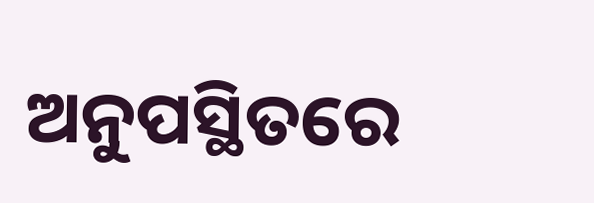ଅନୁପସ୍ଥିତରେ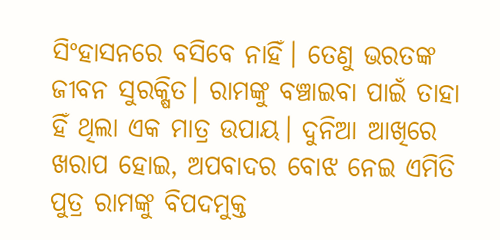ସିଂହାସନରେ ବସିବେ ନାହିଁ। ତେଣୁ ଭରତଙ୍କ ଜୀବନ ସୁରକ୍ଷିତ। ରାମଙ୍କୁ ବଞ୍ଚାଇବା ପାଇଁ ତାହା ହିଁ ଥିଲା ଏକ ମାତ୍ର ଉପାୟ। ଦୁନିଆ ଆଖିରେ ଖରାପ ହୋଇ, ଅପବାଦର ବୋଝ ନେଇ ଏମିତି ପୁତ୍ର ରାମଙ୍କୁ ବିପଦମୁକ୍ତ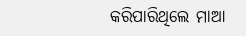କରିପାରିଥିଲେ ମାଆ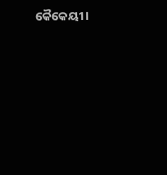କୈକେୟୀ।